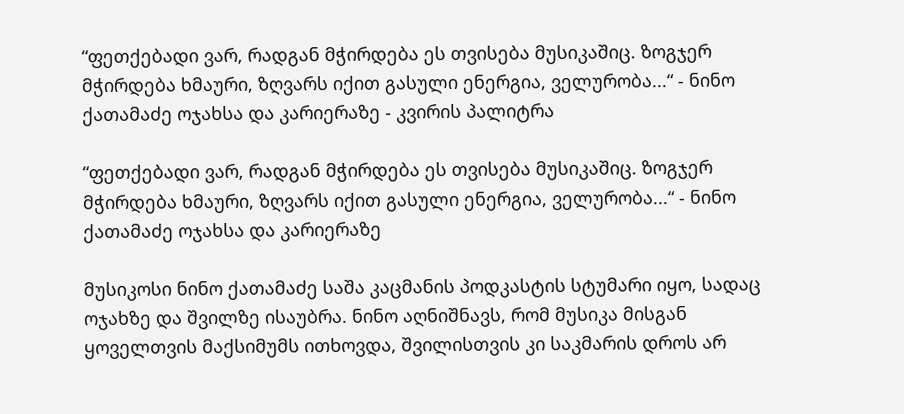“ფეთქებადი ვარ, რადგან მჭირდება ეს თვისება მუსიკაშიც. ზოგჯერ მჭირდება ხმაური, ზღვარს იქით გასული ენერგია, ველურობა...“ - ნინო ქათამაძე ოჯახსა და კარიერაზე - კვირის პალიტრა

“ფეთქებადი ვარ, რადგან მჭირდება ეს თვისება მუსიკაშიც. ზოგჯერ მჭირდება ხმაური, ზღვარს იქით გასული ენერგია, ველურობა...“ - ნინო ქათამაძე ოჯახსა და კარიერაზე

მუსიკოსი ნინო ქათამაძე საშა კაცმანის პოდკასტის სტუმარი იყო, სადაც ოჯახზე და შვილზე ისაუბრა. ნინო აღნიშნავს, რომ მუსიკა მისგან ყოველთვის მაქსიმუმს ითხოვდა, შვილისთვის კი საკმარის დროს არ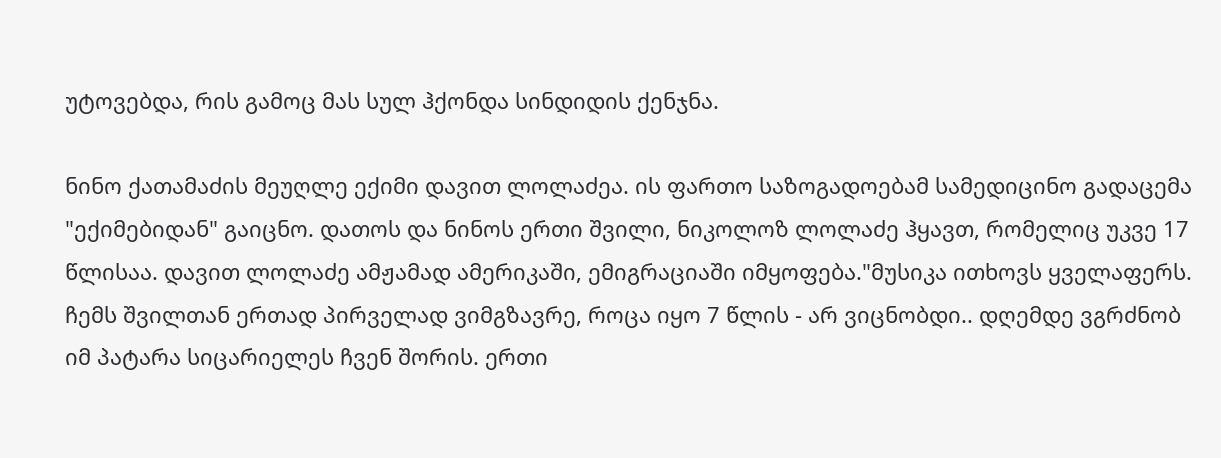უტოვებდა, რის გამოც მას სულ ჰქონდა სინდიდის ქენჯნა.

ნინო ქათამაძის მეუღლე ექიმი დავით ლოლაძეა. ის ფართო საზოგადოებამ სამედიცინო გადაცემა "ექიმებიდან" გაიცნო. დათოს და ნინოს ერთი შვილი, ნიკოლოზ ლოლაძე ჰყავთ, რომელიც უკვე 17 წლისაა. დავით ლოლაძე ამჟამად ამერიკაში, ემიგრაციაში იმყოფება."მუსიკა ითხოვს ყველაფერს. ჩემს შვილთან ერთად პირველად ვიმგზავრე, როცა იყო 7 წლის - არ ვიცნობდი.. დღემდე ვგრძნობ იმ პატარა სიცარიელეს ჩვენ შორის. ერთი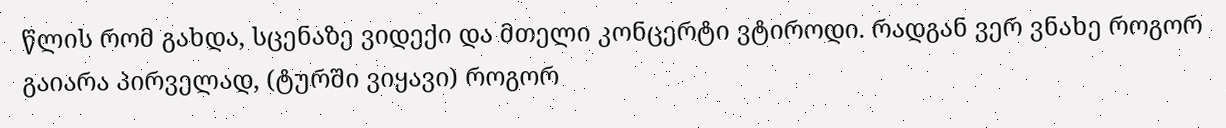წლის რომ გახდა, სცენაზე ვიდექი და მთელი კონცერტი ვტიროდი. რადგან ვერ ვნახე როგორ გაიარა პირველად, (ტურში ვიყავი) როგორ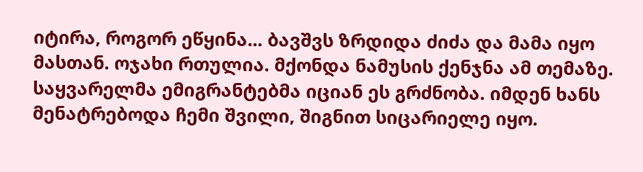იტირა, როგორ ეწყინა... ბავშვს ზრდიდა ძიძა და მამა იყო მასთან. ოჯახი რთულია. მქონდა ნამუსის ქენჯნა ამ თემაზე. საყვარელმა ემიგრანტებმა იციან ეს გრძნობა. იმდენ ხანს მენატრებოდა ჩემი შვილი, შიგნით სიცარიელე იყო.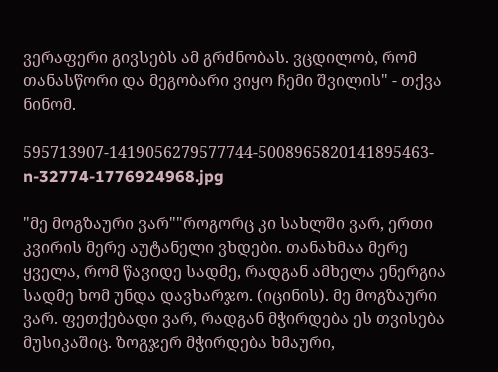ვერაფერი გივსებს ამ გრძნობას. ვცდილობ, რომ თანასწორი და მეგობარი ვიყო ჩემი შვილის" - თქვა ნინომ.

595713907-1419056279577744-5008965820141895463-n-32774-1776924968.jpg

"მე მოგზაური ვარ""როგორც კი სახლში ვარ, ერთი კვირის მერე აუტანელი ვხდები. თანახმაა მერე ყველა, რომ წავიდე სადმე, რადგან ამხელა ენერგია სადმე ხომ უნდა დავხარჯო. (იცინის). მე მოგზაური ვარ. ფეთქებადი ვარ, რადგან მჭირდება ეს თვისება მუსიკაშიც. ზოგჯერ მჭირდება ხმაური,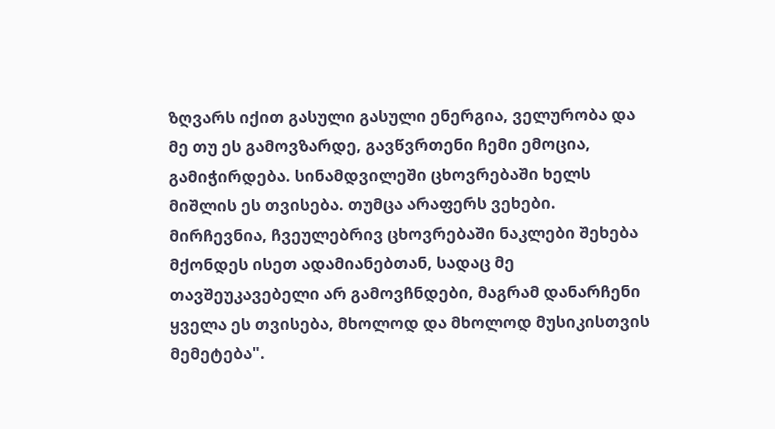ზღვარს იქით გასული გასული ენერგია, ველურობა და მე თუ ეს გამოვზარდე, გავწვრთენი ჩემი ემოცია, გამიჭირდება. სინამდვილეში ცხოვრებაში ხელს მიშლის ეს თვისება. თუმცა არაფერს ვეხები. მირჩევნია, ჩვეულებრივ ცხოვრებაში ნაკლები შეხება მქონდეს ისეთ ადამიანებთან, სადაც მე თავშეუკავებელი არ გამოვჩნდები, მაგრამ დანარჩენი ყველა ეს თვისება, მხოლოდ და მხოლოდ მუსიკისთვის მემეტება".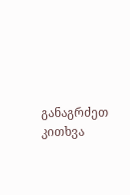განაგრძეთ კითხვა